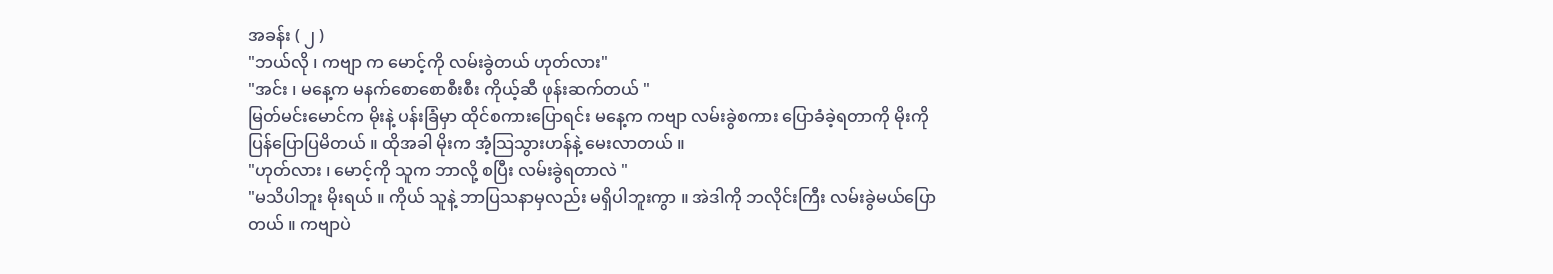အခန်း ( ၂ )
"ဘယ်လို ၊ ကဗျာ က မောင့်ကို လမ်းခွဲတယ် ဟုတ်လား"
"အင်း ၊ မနေ့က မနက်စောစောစီးစီး ကိုယ့်ဆီ ဖုန်းဆက်တယ် "
မြတ်မင်းမောင်က မိုးနဲ့ ပန်းခြံမှာ ထိုင်စကားပြောရင်း မနေ့က ကဗျာ လမ်းခွဲစကား ပြောခံခဲ့ရတာကို မိုးကို ပြန်ပြောပြမိတယ် ။ ထိုအခါ မိုးက အံ့သြသွားဟန်နဲ့ မေးလာတယ် ။
"ဟုတ်လား ၊ မောင့်ကို သူက ဘာလို့ စပြီး လမ်းခွဲရတာလဲ "
"မသိပါဘူး မိုးရယ် ။ ကိုယ် သူနဲ့ ဘာပြသနာမှလည်း မရှိပါဘူးကွာ ။ အဲဒါကို ဘလိုင်းကြီး လမ်းခွဲမယ်ပြောတယ် ။ ကဗျာပဲ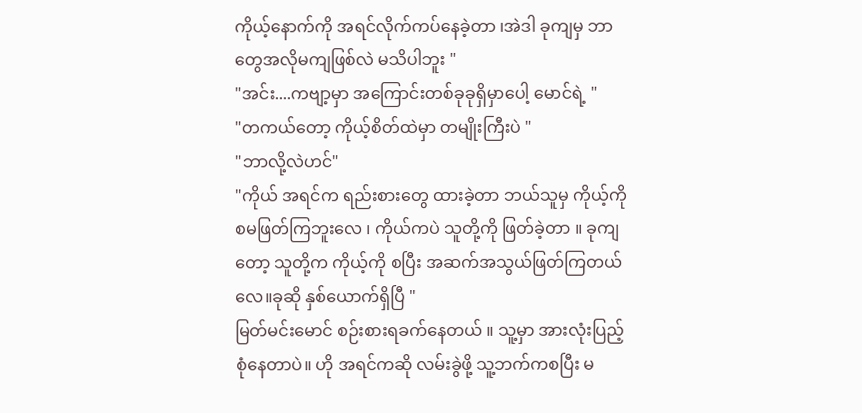ကိုယ့်နောက်ကို အရင်လိုက်ကပ်နေခဲ့တာ ၊အဲဒါ ခုကျမှ ဘာတွေအလိုမကျဖြစ်လဲ မသိပါဘူး "
"အင်း....ကဗျာ့မှာ အကြောင်းတစ်ခုခုရှိမှာပေါ့ မောင်ရဲ့ "
"တကယ်တော့ ကိုယ့်စိတ်ထဲမှာ တမျိုးကြီးပဲ "
"ဘာလို့လဲဟင်"
"ကိုယ် အရင်က ရည်းစားတွေ ထားခဲ့တာ ဘယ်သူမှ ကိုယ့်ကို စမဖြတ်ကြဘူးလေ ၊ ကိုယ်ကပဲ သူတို့ကို ဖြတ်ခဲ့တာ ။ ခုကျတော့ သူတို့က ကိုယ့်ကို စပြီး အဆက်အသွယ်ဖြတ်ကြတယ်လေ။ခုဆို နှစ်ယောက်ရှိပြီ "
မြတ်မင်းမောင် စဉ်းစားရခက်နေတယ် ။ သူ့မှာ အားလုံးပြည့်စုံနေတာပဲ။ ဟို အရင်ကဆို လမ်းခွဲဖို့ သူ့ဘက်ကစပြီး မ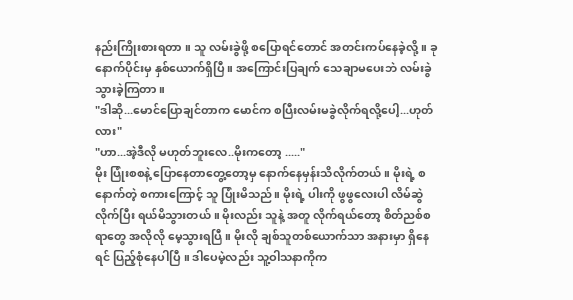နည်းကြိုးစားရတာ ။ သူ လမ်းခွဲဖို့ စပြောရင်တောင် အတင်းကပ်နေခဲ့လို့။ ခုနောက်ပိုင်းမှ နှစ်ယောက်ရှိပြီ။ အကြောင်းပြချက် သေချာမပေးဘဲ လမ်းခွဲသွားခဲ့ကြတာ ။
"ဒါဆို...မောင်ပြောချင်တာက မောင်က စပြီးလမ်းမခွဲလိုက်ရလို့ပေါ့...ဟုတ်လား"
"ဟာ...အဲ့ဒီလို မဟုတ်ဘူးလေ..မိုးကတော့ ....."
မိုး ပြုံးစစနဲ့ ပြောနေတာတွေ့တော့မှ နောက်နေမှန်းသိလိုက်တယ် ။ မိုးရဲ့ စနောက်တဲ့ စကားကြောင့် သူ ပြုံးမိသည်။ မိုးရဲ့ ပါးကို ဖွဖွလေးပါ လိမ်ဆွဲလိုက်ပြီး ရယ်မိသွားတယ် ။ မိုးလည်း သူနဲ့ အတူ လိုက်ရယ်တော့ စိတ်ညစ်စရာတွေ အလိုလို မေ့သွားရပြီ ။ မိုးလို ချစ်သူတစ်ယောက်သာ အနားမှာ ရှိနေရင် ပြည့်စုံနေပါပြီ ။ ဒါပေမဲ့လည်း သူ့ဝါသနာကိုက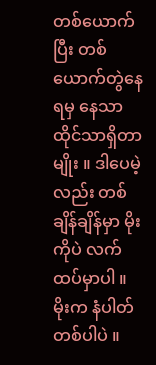တစ်ယောက်ပြီး တစ်ယောက်တွဲနေရမှ နေသာထိုင်သာရှိတာမျိုး ။ ဒါပေမဲ့လည်း တစ်ချိန်ချိန်မှာ မိုးကိုပဲ လက်ထပ်မှာပါ ။ မိုးက နံပါတ်တစ်ပါပဲ ။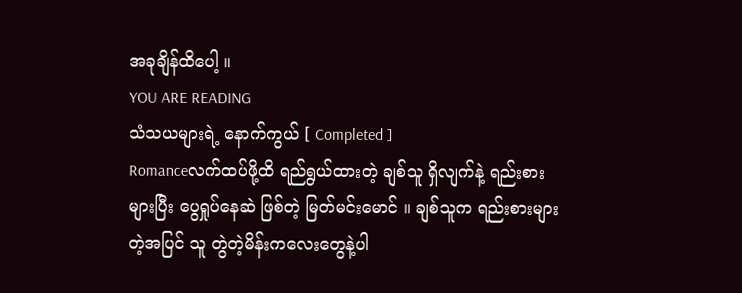အခုချိန်ထိပေါ့ ။
YOU ARE READING
သံသယများရဲ့ နောက်ကွယ် [ Completed ]
Romanceလက်ထပ်ဖို့ထိ ရည်ရွယ်ထားတဲ့ ချစ်သူ ရှိလျက်နဲ့ ရည်းစားများပြီး ပွေရှုပ်နေဆဲ ဖြစ်တဲ့ မြတ်မင်းမောင် ။ ချစ်သူက ရည်းစားများတဲ့အပြင် သူ တွဲတဲ့မိန်းကလေးတွေနဲ့ပါ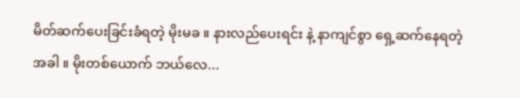မိတ်ဆက်ပေးခြင်းခံရတဲ့ မိုးမခ ။ နားလည်ပေးရင်း နဲ့ နာကျင်စွာ ရှေ့ဆက်နေရတဲ့အခါ ။ မိုးတစ်ယောက် ဘယ်လေ...